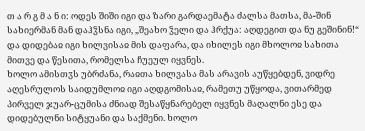თ ა რ გ მ ა ნ ი: ოდეს შიში იგი და ზარი გარდაემატა ძალსა მათსა, მა-შინ სახიერმან მან დაჰჴსნა იგი, „შეახო ჴელი და ჰრქუა: აღდეგით და ნუ გეშინინ!“ და დიდებაჲ იგი ხილვისაჲ მის დაფარა, და იხილეს იგი მხოლოჲ სახითა მითვე და წესითა, რომელსა ჩუეულ იყვნეს.
ხოლო ამისთჳს უბრძანა, რაჲთა ხილვასა მას არავის აუწყებდენ, ვიდრე აღესრულოს საიდუმლოჲ იგი აღდგომისაჲ, რამეთუ უწყოდა, ვითარმედ პირველ ჯუარ-ცუმისა ძნიად შესაწყნარებელ იყვნეს მაღალნი ესე და დიდებულნი სიტყუანი და საქმენი. ხოლო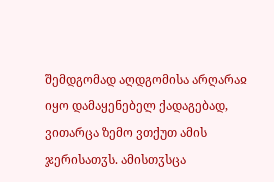შემდგომად აღდგომისა არღარაჲ იყო დამაყენებელ ქადაგებად, ვითარცა ზემო ვთქუთ ამის ჯერისათჳს. ამისთჳსცა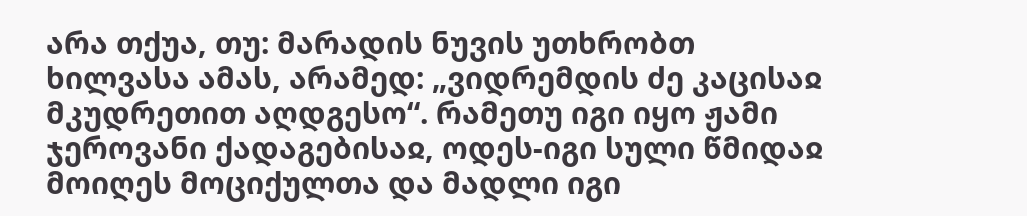არა თქუა, თუ: მარადის ნუვის უთხრობთ ხილვასა ამას, არამედ: „ვიდრემდის ძე კაცისაჲ მკუდრეთით აღდგესო“. რამეთუ იგი იყო ჟამი ჯეროვანი ქადაგებისაჲ, ოდეს-იგი სული წმიდაჲ მოიღეს მოციქულთა და მადლი იგი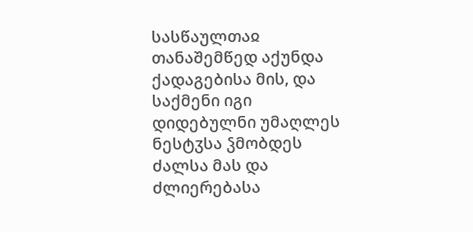სასწაულთაჲ თანაშემწედ აქუნდა ქადაგებისა მის, და საქმენი იგი დიდებულნი უმაღლეს ნესტჳსა ჴმობდეს ძალსა მას და ძლიერებასა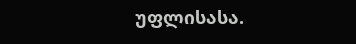უფლისასა.